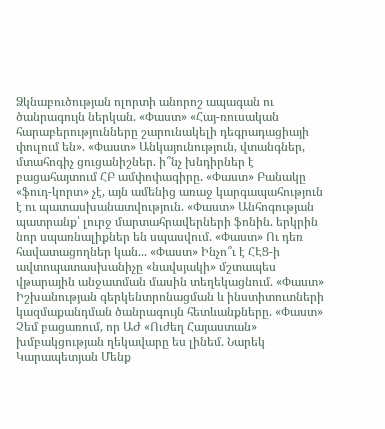Ձկնաբուծության ոլորտի անորոշ ապագան ու ծանրագույն ներկան. «Փաստ» «Հայ-ռուսական հարաբերությունները շարունակելի դեգրադացիայի փուլում են». «Փաստ» Անկայունություն, վտանգներ, մտահոգիչ ցուցանիշներ. ի՞նչ խնդիրներ է բացահայտում ՀԲ ամփոփագիրը. «Փաստ» Բանակը «ֆուդ-կորտ» չէ, այն ամենից առաջ կարգապահություն է ու պատասխանատվություն. «Փաստ» Անհոգության պատրանք՝ լուրջ մարտահրավերների ֆոնին. երկրին նոր սպառնալիքներ են սպասվում. «Փաստ» Ու դեռ հավատացողներ կան... «Փաստ» Ինչո՞ւ է ՀԷՑ-ի ավտոպատասխանիչը «նավսյակի» մշտապես վթարային անջատման մասին տեղեկացնում. «Փաստ» Իշխանության գերկենտրոնացման և ինստիտուտների կազմաքանդման ծանրագույն հետևանքները. «Փաստ» Չեմ բացառում, որ ԱԺ «Ուժեղ Հայաստան» խմբակցության ղեկավարը ես լինեմ. Նարեկ Կարապետյան Մենք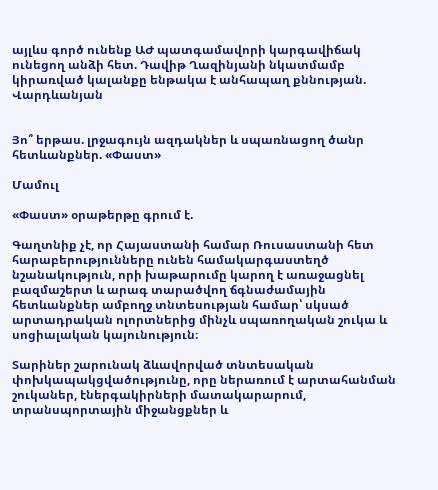այլևս գործ ունենք ԱԺ պատգամավորի կարգավիճակ ունեցող անձի հետ. Դավիթ Ղազինյանի նկատմամբ կիրառված կալանքը ենթակա է անհապաղ քննության. Վարդևանյան


Յո՞ երթաս. լրջագույն ազդակներ և սպառնացող ծանր հետևանքներ. «Փաստ»

Մամուլ

«Փաստ» օրաթերթը գրում է.

Գաղտնիք չէ, որ Հայաստանի համար Ռուսաստանի հետ հարաբերությունները ունեն համակարգաստեղծ նշանակություն, որի խաթարումը կարող է առաջացնել բազմաշերտ և արագ տարածվող ճգնաժամային հետևանքներ ամբողջ տնտեսության համար՝ սկսած արտադրական ոլորտներից մինչև սպառողական շուկա և սոցիալական կայունություն։

Տարիներ շարունակ ձևավորված տնտեսական փոխկապակցվածությունը, որը ներառում է արտահանման շուկաներ, էներգակիրների մատակարարում, տրանսպորտային միջանցքներ և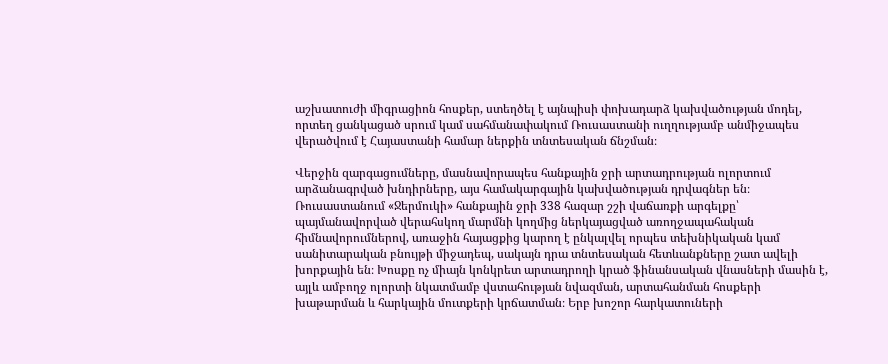աշխատուժի միգրացիոն հոսքեր, ստեղծել է այնպիսի փոխադարձ կախվածության մոդել, որտեղ ցանկացած սրում կամ սահմանափակում Ռուսաստանի ուղղությամբ անմիջապես վերածվում է Հայաստանի համար ներքին տնտեսական ճնշման։

Վերջին զարգացումները, մասնավորապես հանքային ջրի արտադրության ոլորտում արձանագրված խնդիրները, այս համակարգային կախվածության դրվագներ են։ Ռուսաստանում «Ջերմուկի» հանքային ջրի 338 հազար շշի վաճառքի արգելքը՝ պայմանավորված վերահսկող մարմնի կողմից ներկայացված առողջապահական հիմնավորումներով, առաջին հայացքից կարող է ընկալվել որպես տեխնիկական կամ սանիտարական բնույթի միջադեպ, սակայն դրա տնտեսական հետևանքները շատ ավելի խորքային են։ Խոսքը ոչ միայն կոնկրետ արտադրողի կրած ֆինանսական վնասների մասին է, այլև ամբողջ ոլորտի նկատմամբ վստահության նվազման, արտահանման հոսքերի խաթարման և հարկային մուտքերի կրճատման։ Երբ խոշոր հարկատուների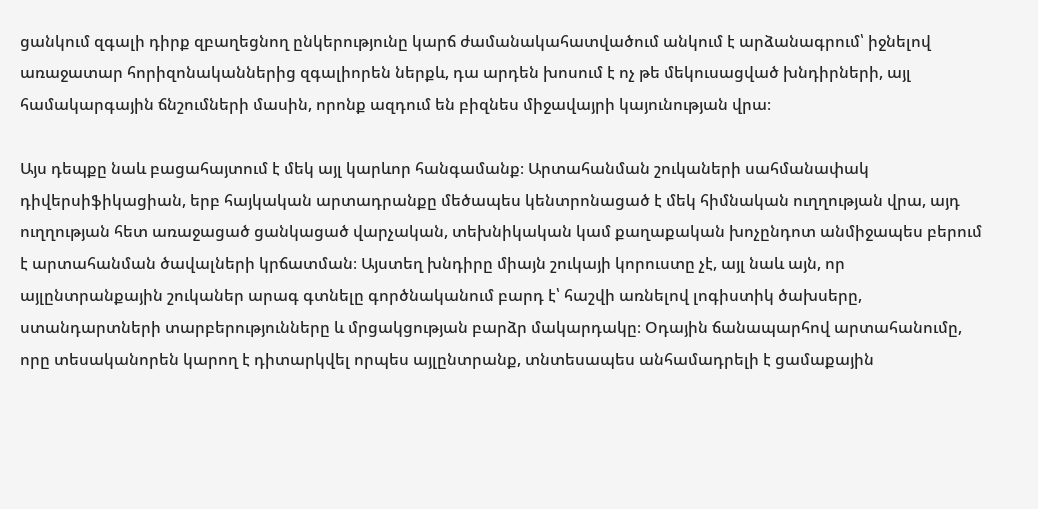ցանկում զգալի դիրք զբաղեցնող ընկերությունը կարճ ժամանակահատվածում անկում է արձանագրում՝ իջնելով առաջատար հորիզոնականներից զգալիորեն ներքև, դա արդեն խոսում է ոչ թե մեկուսացված խնդիրների, այլ համակարգային ճնշումների մասին, որոնք ազդում են բիզնես միջավայրի կայունության վրա։

Այս դեպքը նաև բացահայտում է մեկ այլ կարևոր հանգամանք։ Արտահանման շուկաների սահմանափակ դիվերսիֆիկացիան, երբ հայկական արտադրանքը մեծապես կենտրոնացած է մեկ հիմնական ուղղության վրա, այդ ուղղության հետ առաջացած ցանկացած վարչական, տեխնիկական կամ քաղաքական խոչընդոտ անմիջապես բերում է արտահանման ծավալների կրճատման։ Այստեղ խնդիրը միայն շուկայի կորուստը չէ, այլ նաև այն, որ այլընտրանքային շուկաներ արագ գտնելը գործնականում բարդ է՝ հաշվի առնելով լոգիստիկ ծախսերը, ստանդարտների տարբերությունները և մրցակցության բարձր մակարդակը։ Օդային ճանապարհով արտահանումը, որը տեսականորեն կարող է դիտարկվել որպես այլընտրանք, տնտեսապես անհամադրելի է ցամաքային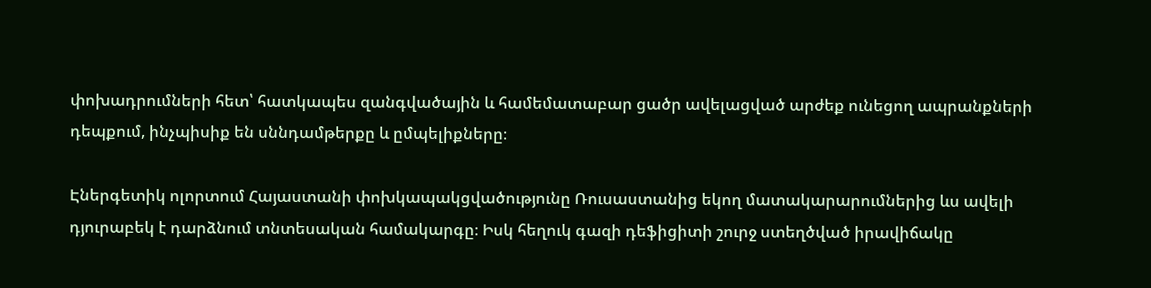փոխադրումների հետ՝ հատկապես զանգվածային և համեմատաբար ցածր ավելացված արժեք ունեցող ապրանքների դեպքում, ինչպիսիք են սննդամթերքը և ըմպելիքները։

Էներգետիկ ոլորտում Հայաստանի փոխկապակցվածությունը Ռուսաստանից եկող մատակարարումներից ևս ավելի դյուրաբեկ է դարձնում տնտեսական համակարգը։ Իսկ հեղուկ գազի դեֆիցիտի շուրջ ստեղծված իրավիճակը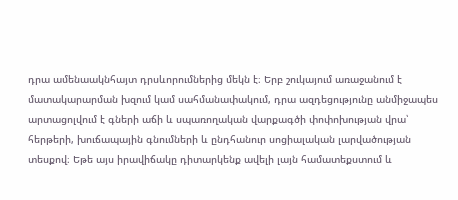դրա ամենաակնհայտ դրսևորումներից մեկն է։ Երբ շուկայում առաջանում է մատակարարման խզում կամ սահմանափակում, դրա ազդեցությունը անմիջապես արտացոլվում է գների աճի և սպառողական վարքագծի փոփոխության վրա՝ հերթերի, խուճապային գնումների և ընդհանուր սոցիալական լարվածության տեսքով։ Եթե այս իրավիճակը դիտարկենք ավելի լայն համատեքստում և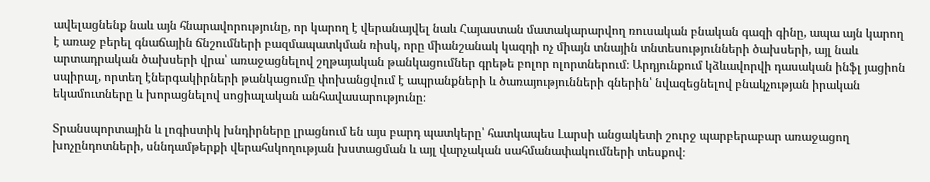ավելացնենք նաև այն հնարավորությունը, որ կարող է վերանայվել նաև Հայաստան մատակարարվող ռուսական բնական գազի գինը, ապա այն կարող է առաջ բերել գնաճային ճնշումների բազմապատկման ռիսկ, որը միանշանակ կազդի ոչ միայն տնային տնտեսությունների ծախսերի, այլ նաև արտադրական ծախսերի վրա՝ առաջացնելով շղթայական թանկացումներ գրեթե բոլոր ոլորտներում։ Արդյունքում կձևավորվի դասական ինֆլ յացիոն սպիրալ, որտեղ էներգակիրների թանկացումը փոխանցվում է ապրանքների և ծառայությունների գներին՝ նվազեցնելով բնակչության իրական եկամուտները և խորացնելով սոցիալական անհավասարությունը։

Տրանսպորտային և լոգիստիկ խնդիրները լրացնում են այս բարդ պատկերը՝ հատկապես Լարսի անցակետի շուրջ պարբերաբար առաջացող խոչընդոտների, սննդամթերքի վերահսկողության խստացման և այլ վարչական սահմանափակումների տեսքով։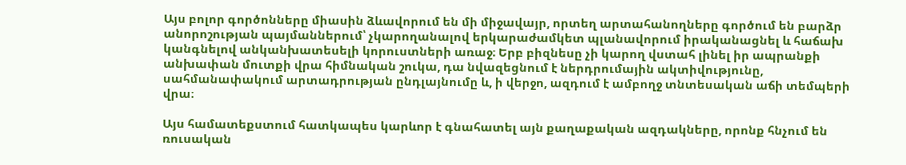Այս բոլոր գործոնները միասին ձևավորում են մի միջավայր, որտեղ արտահանողները գործում են բարձր անորոշության պայմաններում՝ չկարողանալով երկարաժամկետ պլանավորում իրականացնել և հաճախ կանգնելով անկանխատեսելի կորուստների առաջ։ Երբ բիզնեսը չի կարող վստահ լինել իր ապրանքի անխափան մուտքի վրա հիմնական շուկա, դա նվազեցնում է ներդրումային ակտիվությունը, սահմանափակում արտադրության ընդլայնումը և, ի վերջո, ազդում է ամբողջ տնտեսական աճի տեմպերի վրա։

Այս համատեքստում հատկապես կարևոր է գնահատել այն քաղաքական ազդակները, որոնք հնչում են ռուսական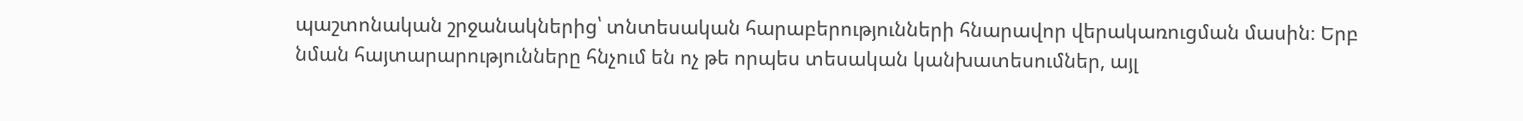պաշտոնական շրջանակներից՝ տնտեսական հարաբերությունների հնարավոր վերակառուցման մասին։ Երբ նման հայտարարությունները հնչում են ոչ թե որպես տեսական կանխատեսումներ, այլ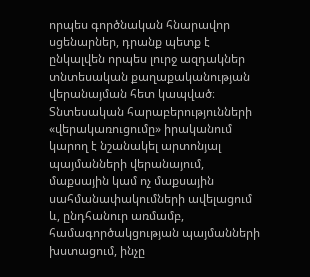որպես գործնական հնարավոր սցենարներ, դրանք պետք է ընկալվեն որպես լուրջ ազդակներ տնտեսական քաղաքականության վերանայման հետ կապված։ Տնտեսական հարաբերությունների «վերակառուցումը» իրականում կարող է նշանակել արտոնյալ պայմանների վերանայում, մաքսային կամ ոչ մաքսային սահմանափակումների ավելացում և, ընդհանուր առմամբ, համագործակցության պայմանների խստացում, ինչը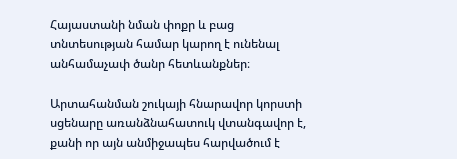Հայաստանի նման փոքր և բաց տնտեսության համար կարող է ունենալ անհամաչափ ծանր հետևանքներ։

Արտահանման շուկայի հնարավոր կորստի սցենարը առանձնահատուկ վտանգավոր է, քանի որ այն անմիջապես հարվածում է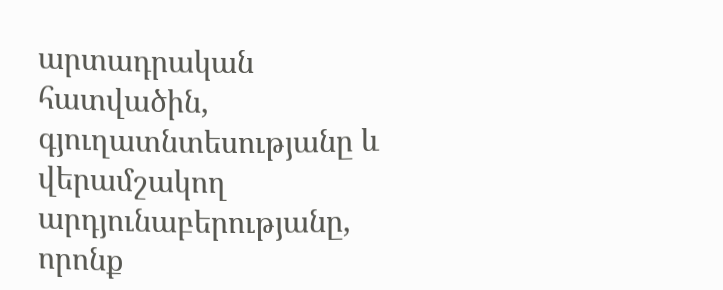արտադրական հատվածին, գյուղատնտեսությանը և վերամշակող արդյունաբերությանը, որոնք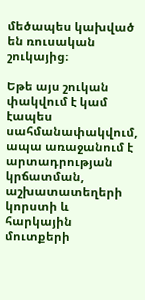մեծապես կախված են ռուսական շուկայից։

Եթե այս շուկան փակվում է կամ էապես սահմանափակվում, ապա առաջանում է արտադրության կրճատման, աշխատատեղերի կորստի և հարկային մուտքերի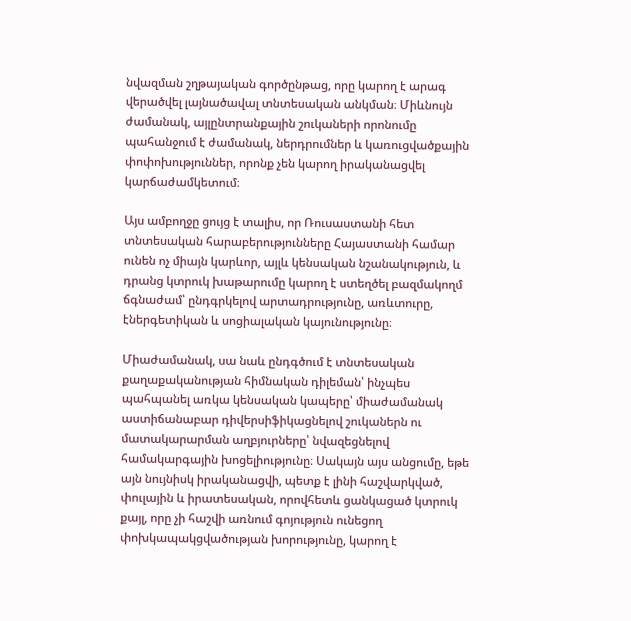նվազման շղթայական գործընթաց, որը կարող է արագ վերածվել լայնածավալ տնտեսական անկման։ Միևնույն ժամանակ, այլընտրանքային շուկաների որոնումը պահանջում է ժամանակ, ներդրումներ և կառուցվածքային փոփոխություններ, որոնք չեն կարող իրականացվել կարճաժամկետում։

Այս ամբողջը ցույց է տալիս, որ Ռուսաստանի հետ տնտեսական հարաբերությունները Հայաստանի համար ունեն ոչ միայն կարևոր, այլև կենսական նշանակություն, և դրանց կտրուկ խաթարումը կարող է ստեղծել բազմակողմ ճգնաժամ՝ ընդգրկելով արտադրությունը, առևտուրը, էներգետիկան և սոցիալական կայունությունը։

Միաժամանակ, սա նաև ընդգծում է տնտեսական քաղաքականության հիմնական դիլեման՝ ինչպես պահպանել առկա կենսական կապերը՝ միաժամանակ աստիճանաբար դիվերսիֆիկացնելով շուկաներն ու մատակարարման աղբյուրները՝ նվազեցնելով համակարգային խոցելիությունը։ Սակայն այս անցումը, եթե այն նույնիսկ իրականացվի, պետք է լինի հաշվարկված, փուլային և իրատեսական, որովհետև ցանկացած կտրուկ քայլ, որը չի հաշվի առնում գոյություն ունեցող փոխկապակցվածության խորությունը, կարող է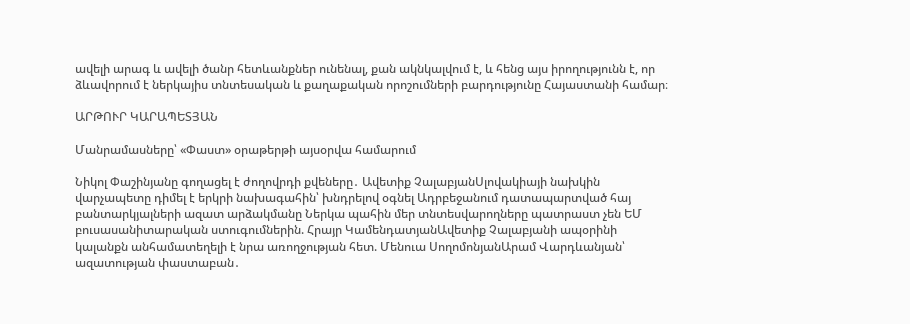ավելի արագ և ավելի ծանր հետևանքներ ունենալ, քան ակնկալվում է, և հենց այս իրողությունն է, որ ձևավորում է ներկայիս տնտեսական և քաղաքական որոշումների բարդությունը Հայաստանի համար։

ԱՐԹՈՒՐ ԿԱՐԱՊԵՏՅԱՆ

Մանրամասները՝ «Փաստ» օրաթերթի այսօրվա համարում

Նիկոլ Փաշինյանը գողացել է ժողովրդի քվեները․ Ավետիք ՉալաբյանՍլովակիայի նախկին վարչապետը դիմել է երկրի նախագահին՝ խնդրելով օգնել Ադրբեջանում դատապարտված հայ բանտարկյալների ազատ արձակմանը Ներկա պահին մեր տնտեսվարողները պատրաստ չեն ԵՄ բուսասանիտարական ստուգումներին. Հրայր ԿամենդատյանԱվետիք Չալաբյանի ապօրինի կալանքն անհամատեղելի է նրա առողջության հետ. Մենուա ՍողոմոնյանԱրամ Վարդևանյան՝ ազատության փաստաբան․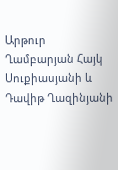Արթուր Ղամբարյան Հայկ Սուքիասյանի և Դավիթ Ղազինյանի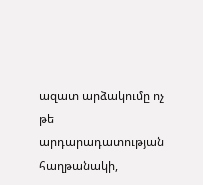ազատ արձակումը ոչ թե արդարադատության հաղթանակի,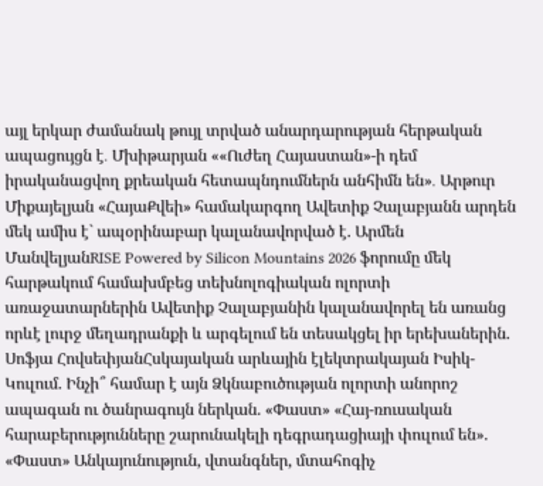այլ երկար ժամանակ թույլ տրված անարդարության հերթական ապացույցն է․ Մխիթարյան ««Ուժեղ Հայաստան»-ի դեմ իրականացվող քրեական հետապնդումներն անհիմն են»․ Արթուր Միքայելյան «ՀայաՔվեի» համակարգող Ավետիք Չալաբյանն արդեն մեկ ամիս է` ապօրինաբար կալանավորված է. Արմեն ՄանվելյանRISE Powered by Silicon Mountains 2026 ֆորումը մեկ հարթակում համախմբեց տեխնոլոգիական ոլորտի առաջատարներին Ավետիք Չալաբյանին կալանավորել են առանց որևէ լուրջ մեղադրանքի և արգելում են տեսակցել իր երեխաներին. Սոֆյա ՀովսեփյանՀսկայական արևային էլեկտրակայան Իսիկ-Կուլում. Ինչի՞ համար է այն Ձկնաբուծության ոլորտի անորոշ ապագան ու ծանրագույն ներկան. «Փաստ» «Հայ-ռուսական հարաբերությունները շարունակելի դեգրադացիայի փուլում են». «Փաստ» Անկայունություն, վտանգներ, մտահոգիչ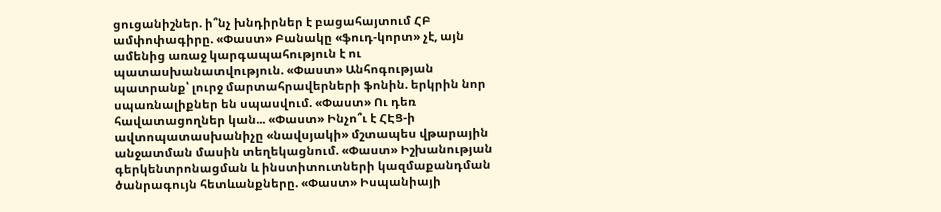ցուցանիշներ. ի՞նչ խնդիրներ է բացահայտում ՀԲ ամփոփագիրը. «Փաստ» Բանակը «ֆուդ-կորտ» չէ, այն ամենից առաջ կարգապահություն է ու պատասխանատվություն. «Փաստ» Անհոգության պատրանք՝ լուրջ մարտահրավերների ֆոնին. երկրին նոր սպառնալիքներ են սպասվում. «Փաստ» Ու դեռ հավատացողներ կան... «Փաստ» Ինչո՞ւ է ՀԷՑ-ի ավտոպատասխանիչը «նավսյակի» մշտապես վթարային անջատման մասին տեղեկացնում. «Փաստ» Իշխանության գերկենտրոնացման և ինստիտուտների կազմաքանդման ծանրագույն հետևանքները. «Փաստ» Իսպանիայի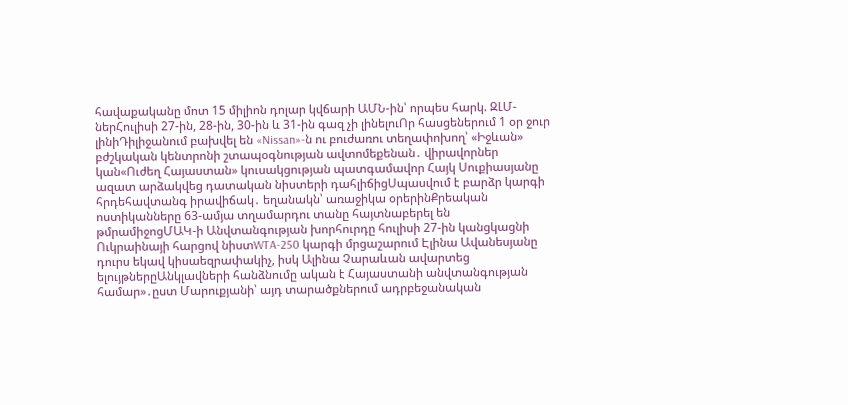հավաքականը մոտ 15 միլիոն դոլար կվճարի ԱՄՆ-ին՝ որպես հարկ. ԶԼՄ-ներՀուլիսի 27-ին, 28-ին, 30-ին և 31-ին գազ չի լինելուՈր հասցեներում 1 օր ջուր լինիԴիլիջանում բախվել են «Nissan»-ն ու բուժառու տեղափոխող՝ «Իջևան» բժշկական կենտրոնի շտապօգնության ավտոմեքենան․ վիրավորներ կան«Ուժեղ Հայաստան» կուսակցության պատգամավոր Հայկ Սուքիասյանը ազատ արձակվեց դատական նիստերի դահլիճիցՍպասվում է բարձր կարգի հրդեհավտանգ իրավիճակ․ եղանակն՝ առաջիկա օրերինՔրեական ոստիկանները 63-ամյա տղամարդու տանը հայտնաբերել են թմրամիջոցՄԱԿ-ի Անվտանգության խորհուրդը հուլիսի 27-ին կանցկացնի Ուկրաինայի հարցով նիստWTA-250 կարգի մրցաշարում Էլինա Ավանեսյանը դուրս եկավ կիսաեզրափակիչ, իսկ Ալինա Չարաևան ավարտեց ելույթներըԱնկլավների հանձնումը ական է Հայաստանի անվտանգության համար»․ըստ Մարուքյանի՝ այդ տարածքներում ադրբեջանական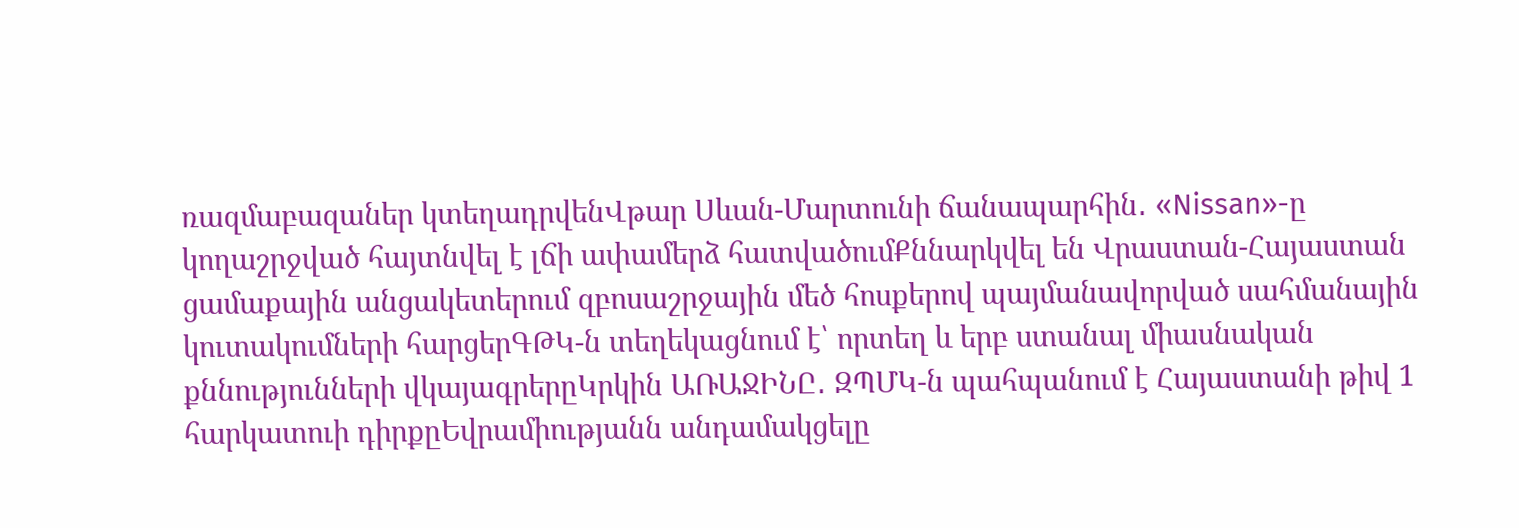ռազմաբազաներ կտեղադրվենՎթար Սևան-Մարտունի ճանապարհին․ «Nissan»-ը կողաշրջված հայտնվել է լճի ափամերձ հատվածումՔննարկվել են Վրաստան-Հայաստան ցամաքային անցակետերում զբոսաշրջային մեծ հոսքերով պայմանավորված սահմանային կուտակումների հարցերԳԹԿ-ն տեղեկացնում է՝ որտեղ և երբ ստանալ միասնական քննությունների վկայագրերըԿրկին ԱՌԱՋԻՆԸ․ ԶՊՄԿ-ն պահպանում է Հայաստանի թիվ 1 հարկատուի դիրքըԵվրամիությանն անդամակցելը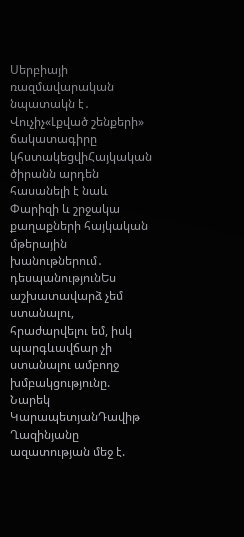Սերբիայի ռազմավարական նպատակն է․ Վուչիչ«Լքված շենքերի» ճակատագիրը կհստակեցվիՀայկական ծիրանն արդեն հասանելի է նաև Փարիզի և շրջակա քաղաքների հայկական մթերային խանութներում․ դեսպանությունԵս աշխատավարձ չեմ ստանալու, հրաժարվելու եմ, իսկ պարգևավճար չի ստանալու ամբողջ խմբակցությունը. Նարեկ ԿարապետյանԴավիթ Ղազինյանը ազատության մեջ է.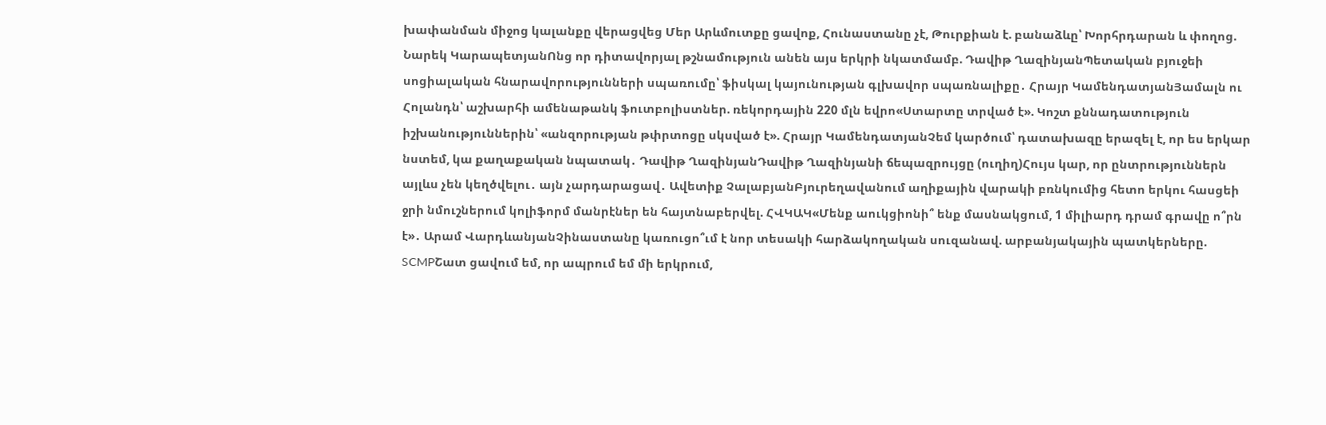խափանման միջոց կալանքը վերացվեց Մեր Արևմուտքը ցավոք, Հունաստանը չէ, Թուրքիան է. բանաձևը՝ Խորհրդարան և փողոց. Նարեկ ԿարապետյանՈնց որ դիտավորյալ թշնամություն անեն այս երկրի նկատմամբ. Դավիթ ՂազինյանՊետական բյուջեի սոցիալական հնարավորությունների սպառումը՝ ֆիսկալ կայունության գլխավոր սպառնալիքը․ Հրայր ԿամենդատյանՅամալն ու Հոլանդն՝ աշխարհի ամենաթանկ ֆուտբոլիստներ. ռեկորդային 220 մլն եվրո«Ստարտը տրված է». Կոշտ քննադատություն իշխանություններին՝ «անզորության թփրտոցը սկսված է». Հրայր ԿամենդատյանՉեմ կարծում՝ դատախազը երազել է, որ ես երկար նստեմ, կա քաղաքական նպատակ․ Դավիթ ՂազինյանԴավիթ Ղազինյանի ճեպազրույցը (ուղիղ)Հույս կար, որ ընտրություններն այլևս չեն կեղծվելու․ այն չարդարացավ․ Ավետիք ՉալաբյանԲյուրեղավանում աղիքային վարակի բռնկումից հետո երկու հասցեի ջրի նմուշներում կոլիֆորմ մանրէներ են հայտնաբերվել. ՀՎԿԱԿ«Մենք աուկցիոնի՞ ենք մասնակցում, 1 միլիարդ դրամ գրավը ո՞րն է»․ Արամ ՎարդևանյանՉինաստանը կառուցո՞ւմ է նոր տեսակի հարձակողական սուզանավ. արբանյակային պատկերները. SCMPՇատ ցավում եմ, որ ապրում եմ մի երկրում,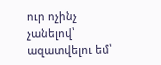ուր ոչինչ չանելով՝ ազատվելու եմ՝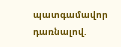պատգամավոր դառնալով.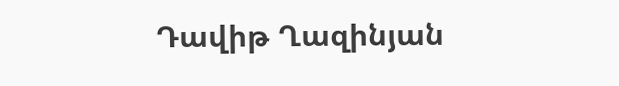Դավիթ Ղազինյան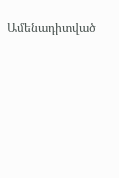Ամենադիտված